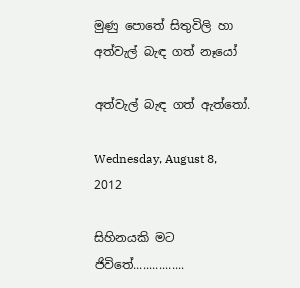මුණු පොතේ සිතුවිලි හා අත්වැල් බැඳ ගත් නෑයෝ

අත්වැල් බැඳ ගත් ඇත්තෝ.

Wednesday, August 8, 2012

සිහිනයකි මට ජිවිතේ................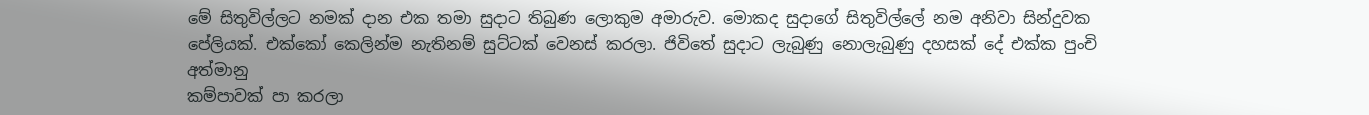මේ සිතුවිල්ලට නමක් දාන එක තමා සුදාට තිබුණ ලොකුම අමාරුව. මොකද සුදාගේ සිතුවිල්ලේ නම අනිවා සින්දුවක පේලියක්. එක්කෝ කෙලින්ම නැතිනම් සුට්ටක් වෙනස් කරලා. ජිවිතේ සුදාට ලැබුණු නොලැබුණු දහසක් දේ එක්ක පුංචි අත්මානු
කම්පාවක් පා කරලා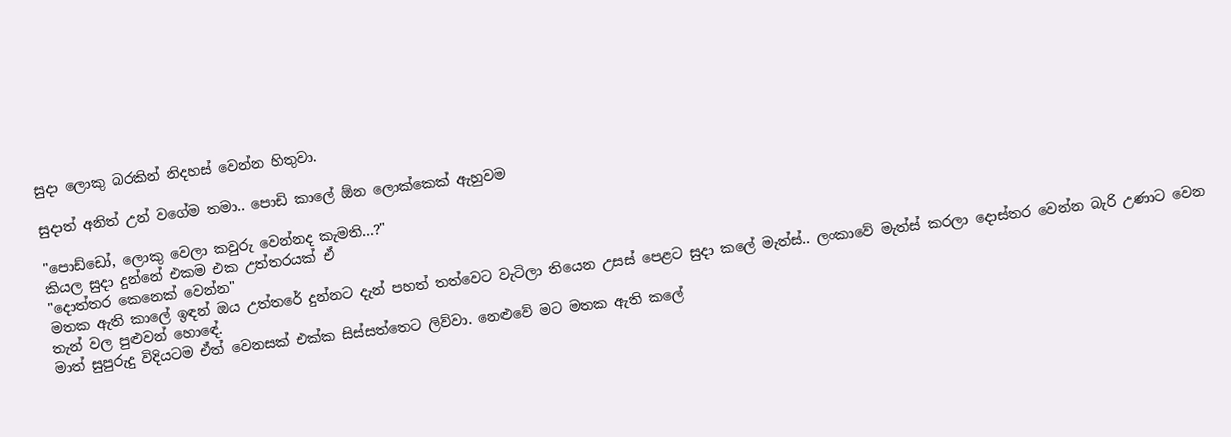සුදා ලොකු බරකින් නිදහස් වෙන්න හිතුවා.

සුදාත් අනිත් උන් වගේම තමා.. පොඩි කාලේ ඕන ලොක්කෙක් ඇහුවම

"පොඩ්ඩෝ, ලොකු වෙලා කවුරු වෙන්නද කැමති...?"
කියල සුදා දුන්නේ එකම එක උත්තරයක් ඒ
"දොත්තර කෙනෙක් වෙන්න"
මතක ඇති කාලේ ඉඳන් ඔය උත්තරේ දුන්නට දැන් පහත් තත්වෙට වැටිලා තියෙන උසස් පෙළට සුදා කලේ මැත්ස්.. ලංකාවේ මැත්ස් කරලා දොස්තර වෙන්න බැරි උණාට වෙන තැන් වල පුළුවන් හොඳේ.
මාත් සුපුරුදු විදියටම ඒත් වෙනසක් එක්ක සිස්සත්තෙට ලිව්වා. නෙළුවේ මට මතක ඇති කලේ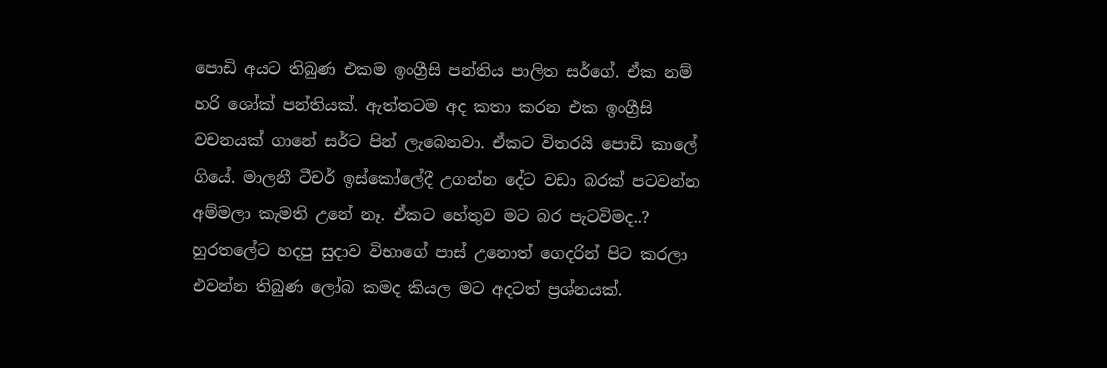පොඩි අයට තිබුණ එකම ඉංග්‍රීසි පන්තිය පාලිත සර්ගේ. ඒක නම් හරි ශෝක් පන්තියක්. ඇත්තටම අද කතා කරන එක ඉංග්‍රීසි වචනයක් ගානේ සර්ට පින් ලැබෙනවා. ඒකට විතරයි පොඩි කාලේ ගියේ. මාලනී ටීචර් ඉස්කෝලේදී උගන්න දේට වඩා බරක් පටවන්න අම්මලා කැමති උනේ නෑ. ඒකට හේතුව මට බර පැටවිමද..? හුරතලේට හදපු සුදාව විභාගේ පාස් උනොත් ගෙදරින් පිට කරලා එවන්න තිබුණ ලෝබ කමද කියල මට අදටත් ප්‍රශ්නයක්.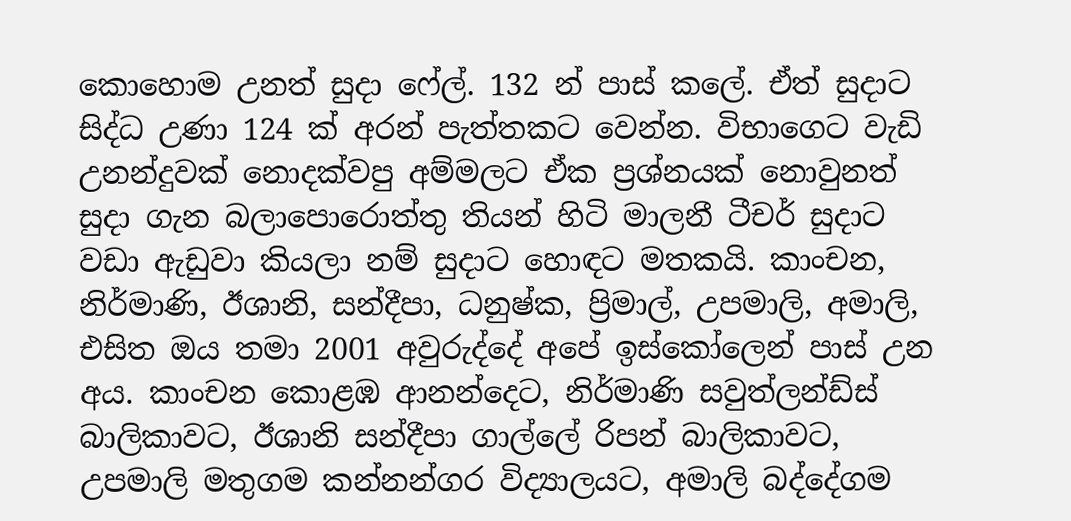කොහොම උනත් සුදා ෆේල්. 132 න් පාස් කලේ. ඒත් සුදාට සිද්ධ උණා 124 ක් අරන් පැත්තකට වෙන්න. විභාගෙට වැඩි උනන්දුවක් නොදක්වපු අම්මලට ඒක ප්‍රශ්නයක් නොවුනත් සුදා ගැන බලාපොරොත්තු තියන් හිටි මාලනී ටීචර් සුදාට වඩා ඇඩුවා කියලා නම් සුදාට හොඳට මතකයි. කාංචන, නිර්මාණි, ඊශානි, සන්දීපා, ධනුෂ්ක, ප්‍රිමාල්, උපමාලි, අමාලි, එසිත ඔය තමා 2001 අවුරුද්දේ අපේ ඉස්කෝලෙන් පාස් උන අය. කාංචන කොළඹ ආනන්දෙට, නිර්මාණි සවුත්ලන්ඩ්ස් බාලිකාවට, ඊශානි සන්දීපා ගාල්ලේ රිපන් බාලිකාවට, උපමාලි මතුගම කන්නන්ගර විද්‍යාලයට, අමාලි බද්දේගම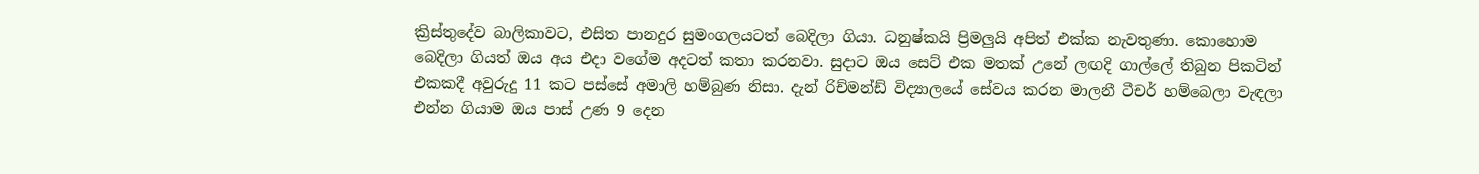ක්‍රිස්තුදේව බාලිකාවට, එසිත පානදුර සුමංගලයටත් බෙදිලා ගියා. ධනුෂ්කයි ප්‍රිමලුයි අපිත් එක්ක නැවතුණා. කොහොම බෙදිලා ගියත් ඔය අය එදා වගේම අදටත් කතා කරනවා. සුදාට ඔය සෙට් එක මතක් උනේ ලඟදි ගාල්ලේ තිබුන පිකටින් එකකදී අවුරුදු 11 කට පස්සේ අමාලි හම්බුණ නිසා. දැන් රිච්මන්ඩ් විද්‍යාලයේ සේවය කරන මාලනී ටීචර් හම්බෙලා වැඳලා එන්න ගියාම ඔය පාස් උණ 9 දෙන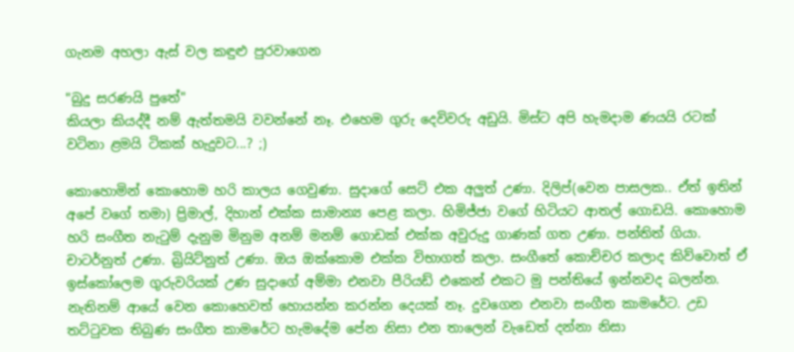ගැනම අහලා ඇස් වල කඳුළු පුරවාගෙන

"බුදු සරණයි පුතේ"
කියලා කියද්දී නම් ඇත්තමයි වවන්නේ නෑ. එහෙම ගුරු දෙවිවරු අඩුයි. මිස්ට අපි හැමදාම ණයයි රටක් වටිනා ළමයි ටිකක් හැදුවට...? ;)

කොහොමින් කොහොම හරි කාලය ගෙවුණා. සුදාගේ සෙට් එක අලුත් උණා. දිලිප්(වෙන පාසලක.. ඒත් ඉතින් අපේ වගේ තමා) ප්‍රිමාල්, දිහාන් එක්ක සාමාන්‍ය පෙළ කලා. හිමිජ්ජා වගේ හිටියට ආතල් ගොඩයි. කොහොම හරි සංගීත නැටුම් දැනුම මිනුම අනම් මනම් ගොඩක් එක්ක අවුරුදු ගාණක් ගත උණා. පන්තිත් ගියා. චාටර්නුත් උණා. බ්‍රියිට්නුත් උණා. ඔය ඔක්කොම එක්ක විභාගත් කලා. සංගීතේ කොච්චර කලාද කිව්වොත් ඒ ඉස්කෝලෙම ගුරුවරියක් උණ සුදාගේ අම්මා එනවා පීරියඩ් එකෙන් එකට මු පන්තියේ ඉන්නවද බලන්න. නැතිනම් ආයේ වෙන කොහෙවත් හොයන්න කරන්න දෙයක් නෑ. දුවගෙන එනවා සංගීත කාමරේට. උඩ තට්ටුවක තිබුණ සංගීත කාමරේට හැමදේම පේන නිසා එන තාලෙන් වැඩෙත් දන්නා නිසා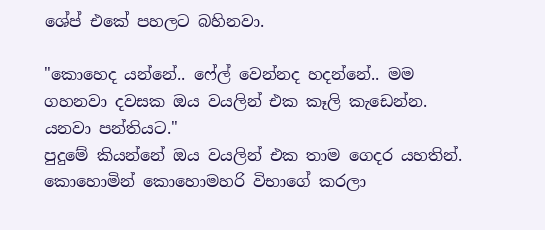ශේප් එකේ පහලට බහිනවා.

"කොහෙද යන්නේ.. ෆේල් වෙන්නද හදන්නේ.. මම ගහනවා දවසක ඔය වයලින් එක කෑලි කැඩෙන්න. යනවා පන්තියට."
පුදුමේ කියන්නේ ඔය වයලින් එක තාම ගෙදර යහතින්. කොහොමින් කොහොමහරි විභාගේ කරලා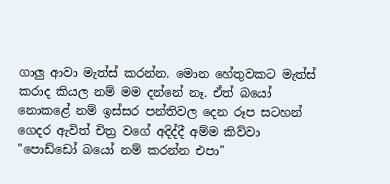ගාලු ආවා මැත්ස් කරන්න. මොන හේතුවකට මැත්ස් කරාද කියල නම් මම දන්නේ නෑ. ඒත් බයෝ නොකළේ නම් ඉස්සර පන්තිවල දෙන රූප සටහන් ගෙදර ඇවිත් චිත්‍ර වගේ අදිද්දී අම්ම කිව්වා
"පොඩ්ඩෝ බයෝ නම් කරන්න එපා"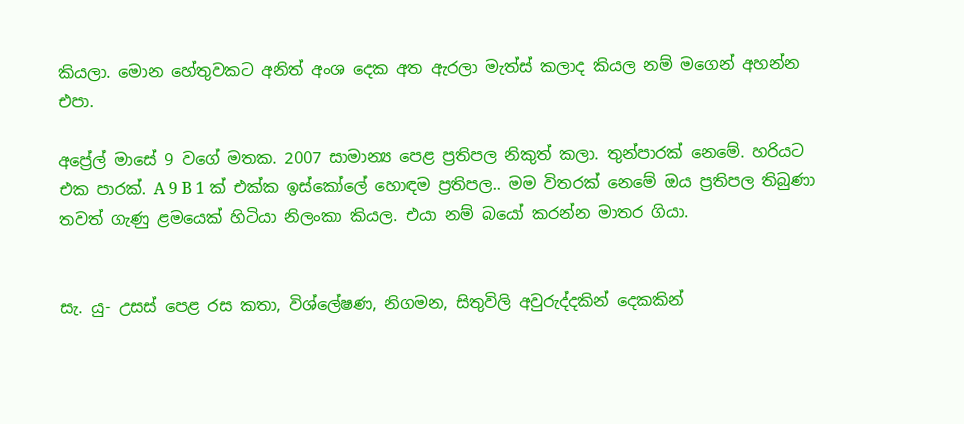කියලා. මොන හේතුවකට අනිත් අංශ දෙක අත ඇරලා මැත්ස් කලාද කියල නම් මගෙන් අහන්න එපා.

අප්‍රේල් මාසේ 9 වගේ මතක. 2007 සාමාන්‍ය පෙළ ප්‍රතිපල නිකුත් කලා. තුන්පාරක් නෙමේ. හරියට එක පාරක්. A 9 B 1 ක් එක්ක ඉස්කෝලේ හොඳම ප්‍රතිපල.. මම විතරක් නෙමේ ඔය ප්‍රතිපල තිබුණා තවත් ගැණු ළමයෙක් හිටියා නිලංකා කියල. එයා නම් බයෝ කරන්න මාතර ගියා.


සැ. යු- උසස් පෙළ රස කතා, විශ්ලේෂණ, නිගමන, සිතුවිලි අවුරුද්දකින් දෙකකින්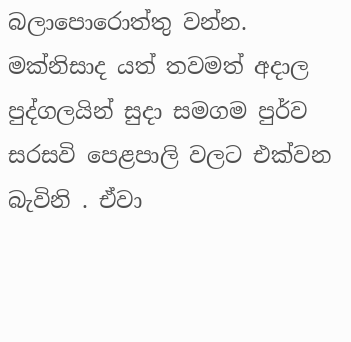බලාපොරොත්තු වන්න. මක්නිසාද යත් තවමත් අදාල පුද්ගලයින් සුදා සමගම පුර්ව සරසවි පෙළපාලි වලට එක්වන බැවිනි . ඒවා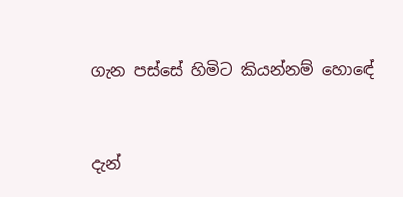ගැන පස්සේ හිමිට කියන්නම් හොඳේ


දැන්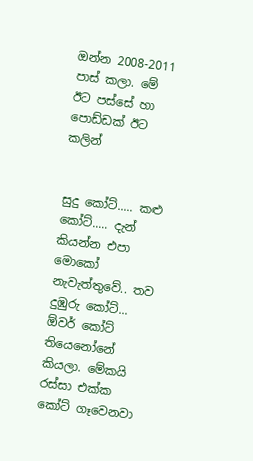ඔන්න 2008-2011 පාස් කලා. මේ ඊට පස්සේ හා පොඩ්ඩක් ඊට කලින්


සුදු කෝට්..... කළු කෝට්..... දැන් කියන්න එපා මොකෝ නැවැත්තුවේ.. තව දුඹුරු කෝට්... ඕවර් කෝට් තියෙනෝනේ කියලා. මේකයි රස්සා එක්ක කෝට් ගෑවෙනවා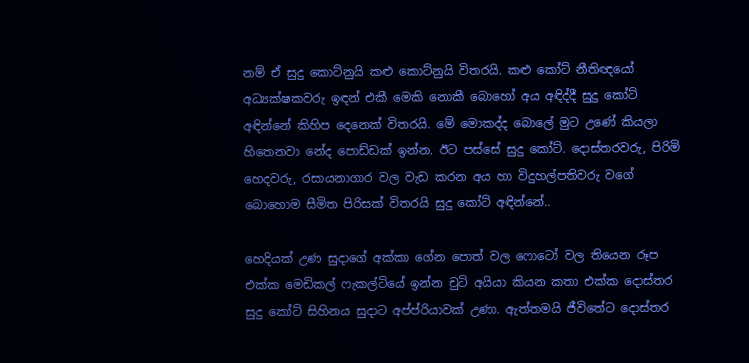නම් ඒ සුදු කොට්නුයි කළු කොට්නුයි විතරයි. කළු කෝට් නීතිඥයෝ අධ්‍යක්ෂකවරු ඉඳන් එකී මෙකි නොකී බොහෝ අය අඳිද්දී සුදු කෝට් අඳින්නේ කිහිප දෙනෙක් විතරයි. මේ මොකද්ද බොලේ මුට උණේ කියලා හිතෙනවා නේද පොඩ්ඩක් ඉන්න. ඊට පස්සේ සුදු කෝට්. දොස්තරවරු, පිරිමි හෙදවරු, රසායනාගාර වල වැඩ කරන අය හා විදුහල්පතිවරු වගේ බොහොම සීමිත පිරිසක් විතරයි සුදු කෝට් අඳින්නේ..

හෙදියක් උණ සුදාගේ අක්කා ගේන පොත් වල ෆොටෝ වල තියෙන රූප එක්ක මෙඩිකල් ෆැකල්ටියේ ඉන්න චුටි අයියා කියන කතා එක්ක දොස්තර සුදු කෝට් සිහිනය සුදාට අප්ප්රියාවක් උණා. ඇත්තමයි ජීවිතේට දොස්තර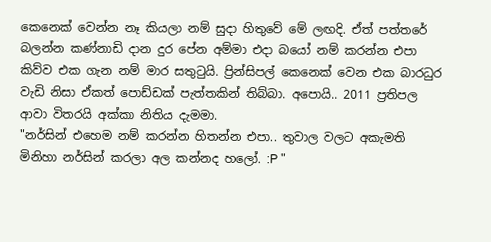කෙනෙක් වෙන්න නෑ කියලා නම් සුදා හිතුවේ මේ ලඟදි. ඒත් පත්තරේ බලන්න කණ්නාඩි දාන දුර පේන අම්මා එදා බයෝ නම් කරන්න එපා කිව්ව එක ගැන නම් මාර සතුටුයි. ප්‍රින්සිපල් කෙනෙක් වෙන එක බාරධුර වැඩි නිසා ඒකත් පොඩ්ඩක් පැත්තකින් තිබ්බා. අපොයි.. 2011 ප්‍රතිපල ආවා විතරයි අක්කා නිතිය දැමමා.
"නර්සින් එහෙම නම් කරන්න හිතන්න එපා.. තුවාල වලට අකැමති මිනිහා නර්සින් කරලා අල කන්නද හලෝ. :P "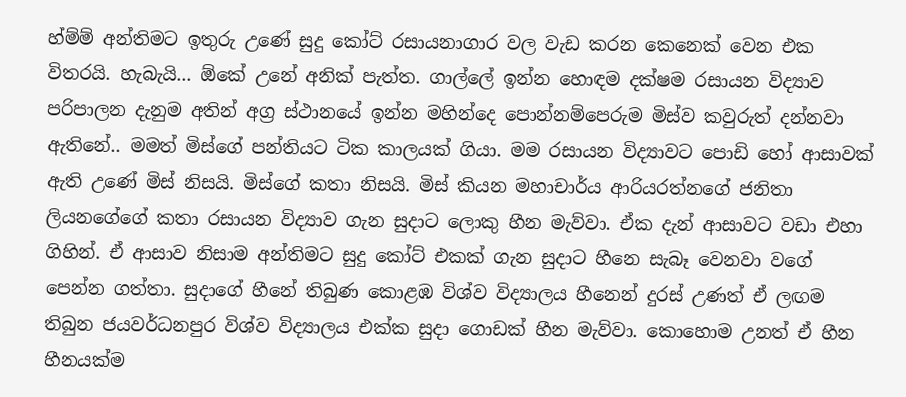හ්ම්ම් අන්තිමට ඉතුරු උණේ සුදු කෝට් රසායනාගාර වල වැඩ කරන කෙනෙක් වෙන එක විතරයි. හැබැයි... ඕකේ උනේ අනික් පැත්ත. ගාල්ලේ ඉන්න හොඳම දක්ෂම රසායන විද්‍යාව පරිපාලන දැනුම අතින් අග්‍ර ස්ථානයේ ඉන්න මහින්දෙ පොන්නම්පෙරුම මිස්ව කවුරුත් දන්නවා ඇතිනේ.. මමත් මිස්ගේ පන්තියට ටික කාලයක් ගියා. මම රසායන විද්‍යාවට පොඩි හෝ ආසාවක් ඇති උණේ මිස් නිසයි. මිස්ගේ කතා නිසයි. මිස් කියන මහාචාර්ය ආරියරත්නගේ ජනිතා ලියනගේගේ කතා රසායන විද්‍යාව ගැන සුදාට ලොකු හීන මැව්වා. ඒක දැන් ආසාවට වඩා එහා ගිහින්. ඒ ආසාව නිසාම අන්තිමට සුදු කෝට් එකක් ගැන සුදාට හීනෙ සැබෑ වෙනවා වගේ පෙන්න ගත්තා. සුදාගේ හීනේ තිබුණ කොළඹ විශ්ව විද්‍යාලය හීනෙන් දුරස් උණත් ඒ ලඟම තිබුන ජයවර්ධනපුර විශ්ව විද්‍යාලය එක්ක සුදා ගොඩක් හීන මැව්වා. කොහොම උනත් ඒ හීන හීනයක්ම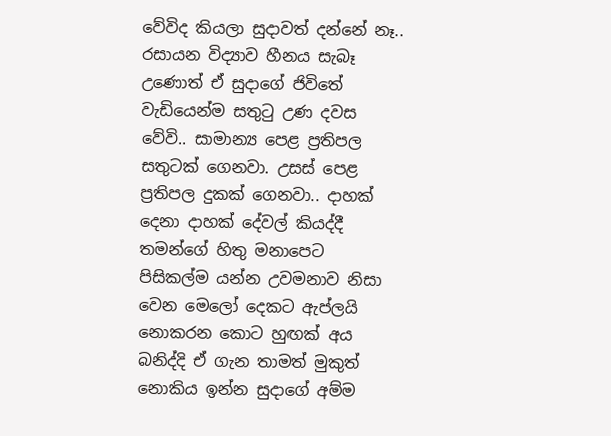වේවිද කියලා සුදාවත් දන්නේ නෑ.. රසායන විද්‍යාව හීනය සැබෑ උණොත් ඒ සුදාගේ ජිවිතේ වැඩියෙන්ම සතුටු උණ දවස වේවි.. සාමාන්‍ය පෙළ ප්‍රතිපල සතුටක් ගෙනවා. උසස් පෙළ ප්‍රතිපල දුකක් ගෙනවා.. දාහක් දෙනා දාහක් දේවල් කියද්දී තමන්ගේ හිතු මනාපෙට පිසිකල්ම යන්න උවමනාව නිසා වෙන මෙලෝ දෙකට ඇප්ලයි නොකරන කොට හුඟක් අය බනිද්දි ඒ ගැන තාමත් මුකුත් නොකිය ඉන්න සුදාගේ අම්ම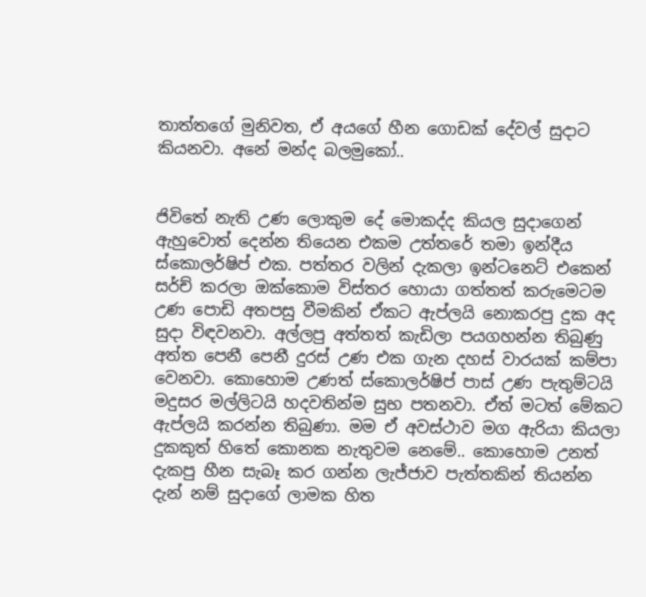තාත්තගේ මුනිවත, ඒ අයගේ හීන ගොඩක් දේවල් සුදාට කියනවා. අනේ මන්ද බලමුකෝ..


ජිවිතේ නැති උණ ලොකුම දේ මොකද්ද කියල සුදාගෙන් ඇහුවොත් දෙන්න තියෙන එකම උත්තරේ තමා ඉන්දීය ස්කොලර්ෂිප් එක. පත්තර වලින් දැකලා ඉන්ටනෙට් එකෙන් සර්ච් කරලා ඔක්කොම විස්තර හොයා ගත්තත් කරුමෙටම උණ පොඩි අතපසු වීමකින් ඒකට ඇප්ලයි නොකරපු දුක අද සුදා විඳවනවා. අල්ලපු අත්තත් කැඩිලා පයගහන්න තිබුණු අත්ත පෙනී පෙනී දුරස් උණ එක ගැන දහස් වාරයක් කම්පා වෙනවා. කොහොම උණත් ස්කොලර්ෂිප් පාස් උණ පැතුම්ටයි මදුසර මල්ලිටයි හදවතින්ම සුභ පතනවා. ඒත් මටත් මේකට ඇප්ලයි කරන්න තිබුණා. මම ඒ අවස්ථාව මග ඇරියා කියලා දුකකුත් හිතේ කොනක නැතුවම නෙමේ.. කොහොම උනත් දැකපු හීන සැබෑ කර ගන්න ලැජ්ජාව පැත්තකින් තියන්න දැන් නම් සුදාගේ ලාමක හිත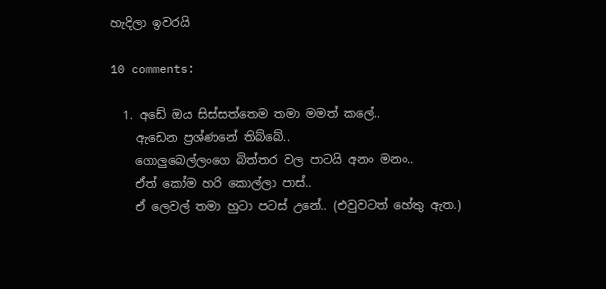හැදිලා ඉවරයි

10 comments:

  1. අඩේ ඔය සිස්සත්තෙම තමා මමත් කලේ..
    ඇඩෙන ප්‍රශ්ණනේ තිබ්බේ..
    ගොලුබෙල්ලංගෙ බිත්තර වල පාටයි අනං මනං..
    ඒත් කෝම හරි කොල්ලා පාස්..
    ඒ ලෙවල් තමා හුටා පටස් උනේ.. (එවුවටත් හේතු ඇත.)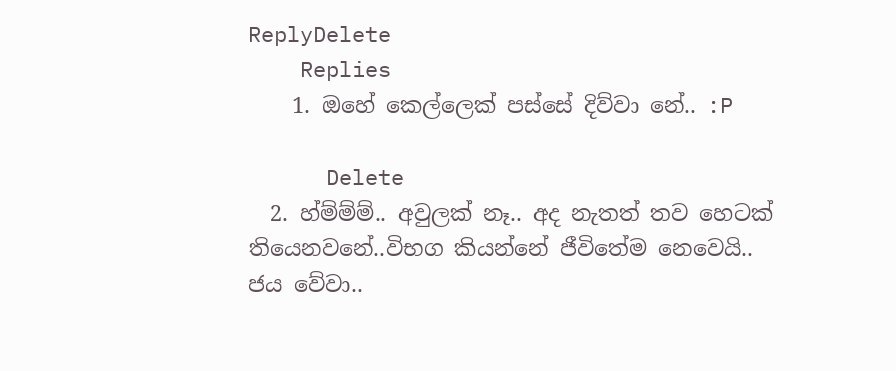ReplyDelete
    Replies
    1. ඔහේ කෙල්ලෙක් පස්සේ දිව්වා නේ.. :P

      Delete
  2. හ්ම්ම්ම්.. අවුලක් නෑ.. අද නැතත් තව හෙටක් තියෙනවනේ..විභග කියන්නේ ජීවිතේම නෙවෙයි.. ජය වේවා..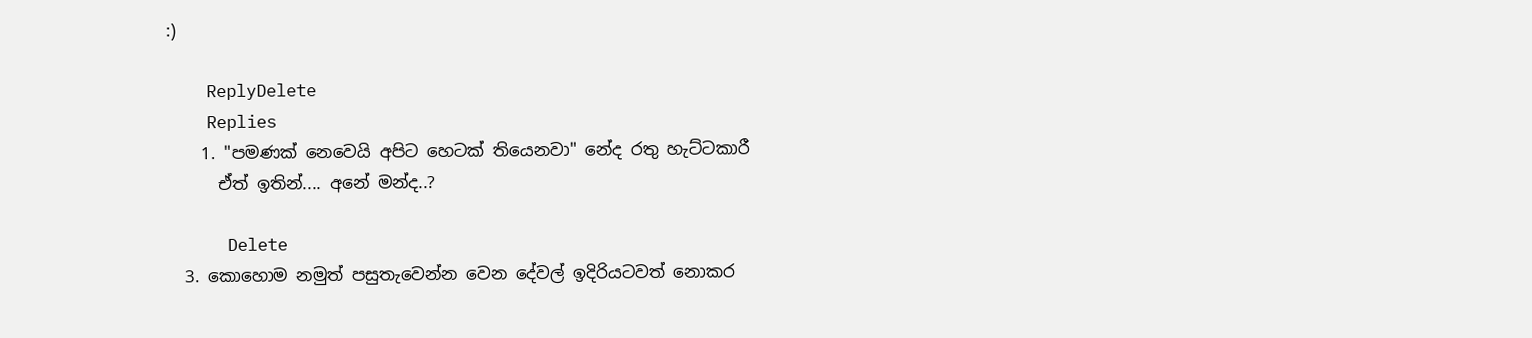:)

    ReplyDelete
    Replies
    1. "පමණක් නෙවෙයි අපිට හෙටක් තියෙනවා" නේද රතු හැට්ටකාරී
      ඒත් ඉතින්.... අනේ මන්ද..?

      Delete
  3. කොහොම නමුත් පසුතැවෙන්න වෙන දේවල් ඉදිරියටවත් නොකර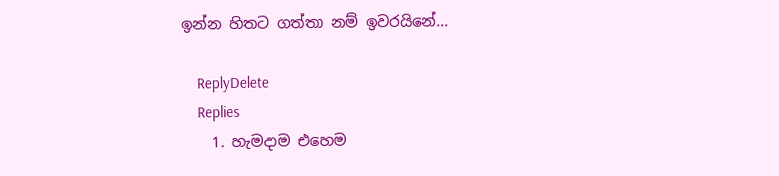ඉන්න හිතට ගත්තා නම් ඉවරයිනේ...

    ReplyDelete
    Replies
    1. හැමදාම එහෙම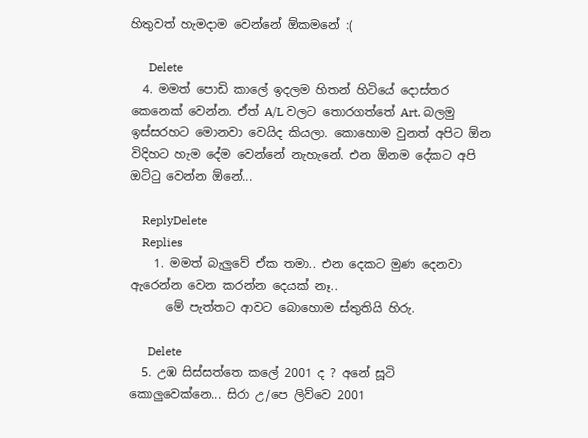හිතුවත් හැමදාම වෙන්නේ ඕකමනේ :(

      Delete
  4. මමත් පොඩි කාලේ ඉදලම හිතන් හිටියේ දොස්තර කෙනෙක් වෙන්න. ඒත් A/L වලට තොරගත්තේ Art. බලමු ඉස්සරහට මොනවා වෙයිද කියලා. කොහොම වුනත් අපිට ඕන විදිහට හැම දේම වෙන්නේ නැහැනේ. එන ඕනම දේකට අපි ඔට්ටු වෙන්න ඕනේ...

    ReplyDelete
    Replies
    1. මමත් බැලුවේ ඒක තමා.. එන දෙකට මුණ දෙනවා ඇරෙන්න වෙන කරන්න දෙයක් නෑ..
      මේ පැත්තට ආවට බොහොම ස්තුතියි හිරු.

      Delete
  5. උඹ සිස්සත්තෙ කලේ 2001 ද ? අනේ සූටි කොලුවෙක්නෙ... සිරා උ/පෙ ලිව්වෙ 2001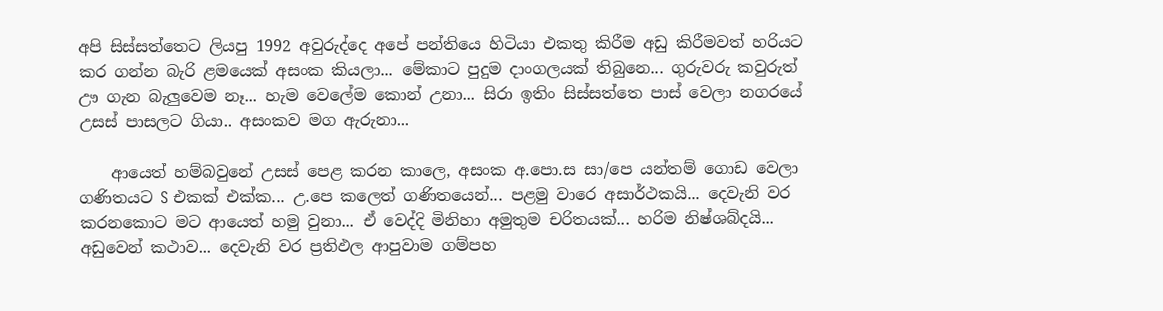අපි සිස්සත්තෙට ලියපු 1992 අවුරුද්දෙ අපේ පන්තියෙ හිටියා එකතු කිරීම අඩු කිරීමවත් හරියට කර ගන්න බැරි ළමයෙක් අසංක කියලා... මේකාට පුදුම දාංගලයක් තිබුනෙ... ගුරුවරු කවුරුත් ඌ ගැන බැලුවෙම නෑ... හැම වෙලේම කොන් උනා... සිරා ඉතිං සිස්සත්තෙ පාස් වෙලා නගරයේ උසස් පාසලට ගියා.. අසංකව මග ඇරුනා...

    ආයෙත් හම්බවුනේ උසස් පෙළ කරන කාලෙ, අසංක අ.පො.ස සා/පෙ යන්තම් ගොඩ වෙලා ගණිතයට S එකක් එක්ක... උ.පෙ කලෙත් ගණිතයෙන්... පළමු වාරෙ අසාර්ථකයි... දෙවැනි වර කරනකොට මට ආයෙත් හමු වුනා... ඒ වෙද්දි මිනිහා අමුතුම චරිතයක්... හරිම නිෂ්ශබ්දයි... අඩුවෙන් කථාව... දෙවැනි වර ප්‍ර‍තිඵල ආපුවාම ගම්පහ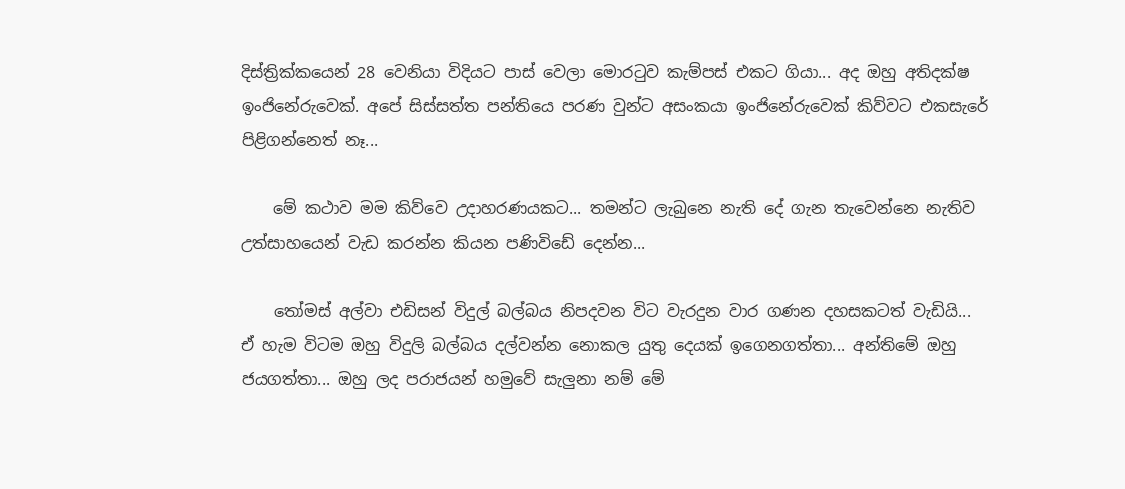දිස්ත්‍රික්කයෙන් 28 වෙනියා විදියට පාස් වෙලා මොරටුව කැම්පස් එකට ගියා... අද ඔහු අතිදක්ෂ ඉංජිනේරුවෙක්. අපේ සිස්සත්ත පන්තියෙ පරණ වුන්ට අසංකයා ඉංජිනේරුවෙක් කිව්වට එකසැරේ පිළිගන්නෙත් නෑ...

    මේ කථාව මම කිව්වෙ උදාහරණයකට... තමන්ට ලැබුනෙ නැති දේ ගැන තැවෙන්නෙ නැතිව උත්සාහයෙන් වැඩ කරන්න කියන පණිවිඩේ දෙන්න...

    තෝමස් අල්වා එඩිසන් විදුල් බල්බය නිපදවන විට වැරදුන වාර ගණන දහසකටත් වැඩියි... ඒ හැම විටම ඔහු විදුලි බල්බය දල්වන්න නොකල යුතු දෙයක් ඉගෙනගත්තා... අන්තිමේ ඔහු ජයගත්තා... ඔහු ලද පරාජයන් හමුවේ සැලුනා නම් මේ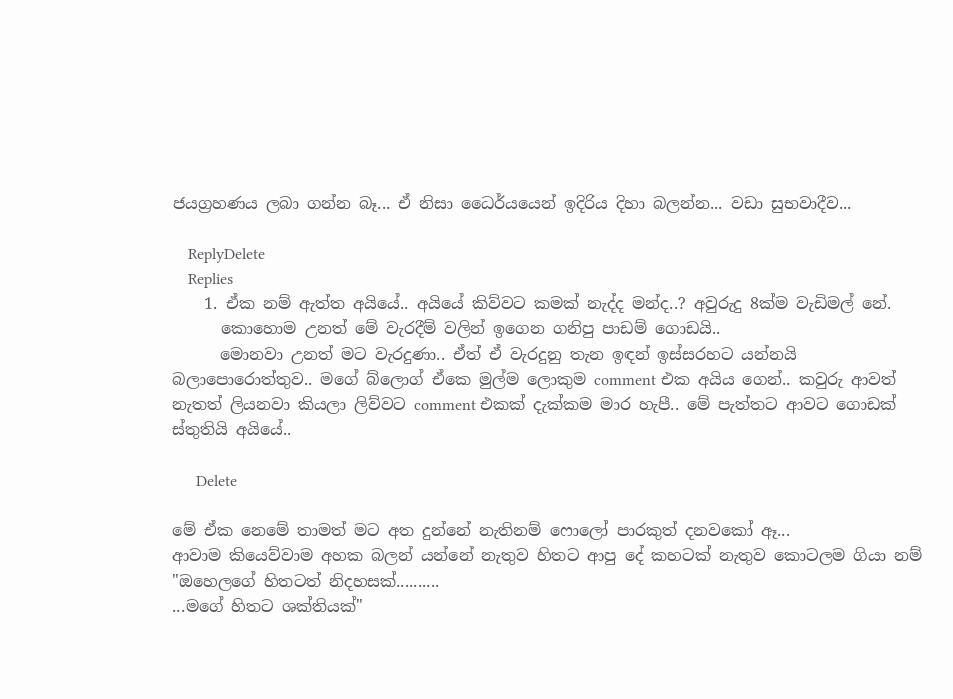ජයග්‍ර‍හණය ලබා ගන්න බෑ... ඒ නිසා ධෛර්යයෙන් ඉදිරිය දිහා බලන්න... වඩා සුභවාදීව...

    ReplyDelete
    Replies
    1. ඒක නම් ඇත්ත අයියේ.. අයියේ කිව්වට කමක් නැද්ද මන්ද..? අවුරුදු 8ක්ම වැඩිමල් නේ.
      කොහොම උනත් මේ වැරදීම් වලින් ඉගෙන ගනිපු පාඩම් ගොඩයි..
      මොනවා උනත් මට වැරදුණා.. ඒත් ඒ වැරදුනු තැන ඉඳන් ඉස්සරහට යන්නයි බලාපොරොත්තුව.. මගේ බ්ලොග් ඒකෙ මුල්ම ලොකුම comment එක අයිය ගෙන්.. කවුරු ආවත් නැතත් ලියනවා කියලා ලිව්වට comment එකක් දැක්කම මාර හැපී.. මේ පැත්තට ආවට ගොඩක් ස්තුතියි අයියේ..

      Delete

මේ ඒක නෙමේ තාමත් මට අත දුන්නේ නැතිනම් ෆොලෝ පාරකුත් දනවකෝ ඈ...
ආවාම කියෙව්වාම අහක බලන් යන්නේ නැතුව හිතට ආපු දේ කහටක් නැතුව කොටලම ගියා නම්
"ඔහෙලගේ හිතටත් නිදහසක්..........
...මගේ හිතට ශක්තියක්"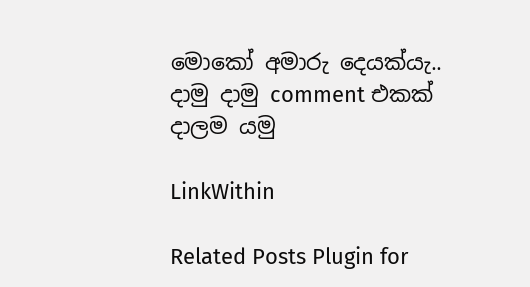මොකෝ අමාරු දෙයක්යැ..
දාමු දාමු comment එකක් දාලම යමු

LinkWithin

Related Posts Plugin for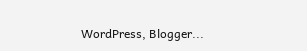WordPress, Blogger...